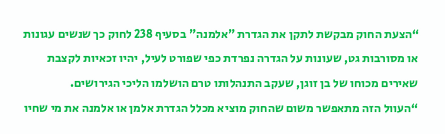“הצעת החוק מבקשת לתקן את הגדרת "אלמנה" בסעיף 238 לחוק כך שנשים עגונות או מסורבות גט, שעונות על הגדרה נפרדת כפי שפורט לעיל, יהיו זכאיות לקצבת שאירים מכוחו של בן זוגן, שעקב התנהלותו טרם הושלמו הליכי הגירושים.
“העוול הזה מתאפשר משום שהחוק מוציא מכלל הגדרת אלמן או אלמנה את מי שחיו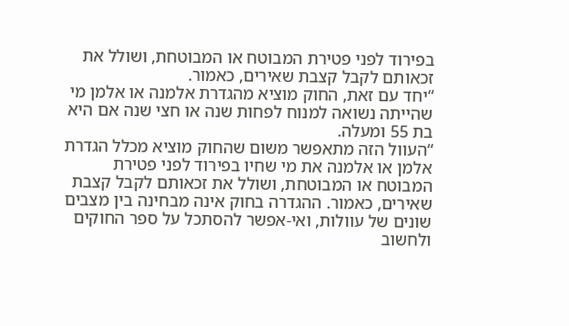בפירוד לפני פטירת המבוטח או המבוטחת, ושולל את זכאותם לקבל קצבת שאירים, כאמור.
“יחד עם זאת, החוק מוציא מהגדרת אלמנה או אלמן מי שהייתה נשואה למנוח לפחות שנה או חצי שנה אם היא בת 55 ומעלה.
“העוול הזה מתאפשר משום שהחוק מוציא מכלל הגדרת אלמן או אלמנה את מי שחיו בפירוד לפני פטירת המבוטח או המבוטחת, ושולל את זכאותם לקבל קצבת שאירים, כאמור. ההגדרה בחוק אינה מבחינה בין מצבים שונים של עוולות, ואי-אפשר להסתכל על ספר החוקים ולחשוב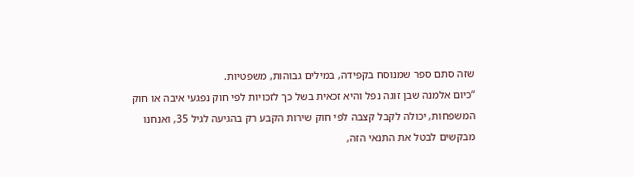שזה סתם ספר שמנוסח בקפידה, במילים גבוהות, משפטיות.
“כיום אלמנה שבן זוגה נפל והיא זכאית בשל כך לזכויות לפי חוק נפגעי איבה או חוק המשפחות, יכולה לקבל קצבה לפי חוק שירות הקבע רק בהגיעה לגיל 35, ואנחנו מבקשים לבטל את התנאי הזה,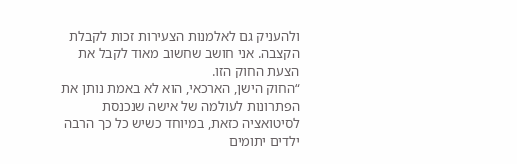ולהעניק גם לאלמנות הצעירות זכות לקבלת הקצבה. אני חושב שחשוב מאוד לקבל את הצעת החוק הזו.
“החוק הישן, הארכאי, הוא לא באמת נותן את הפתרונות לעולמה של אישה שנכנסת לסיטואציה כזאת, במיוחד כשיש כל כך הרבה ילדים יתומים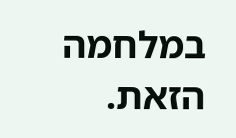במלחמה הזאת.